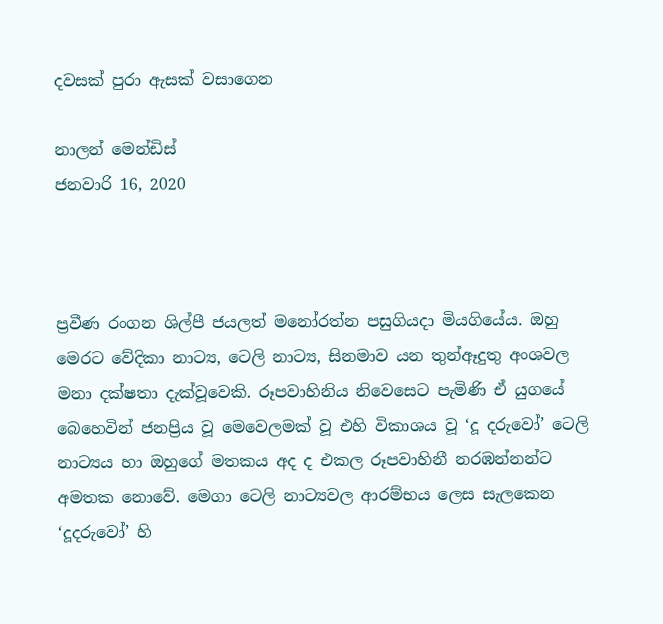දවසක් පුරා ඇසක් වසාගෙන

නාලන් මෙන්ඩිස්
ජනවාරි 16, 2020



ප්‍රවීණ රංගන ශිල්පී ජයලත් මනෝරත්න පසුගියදා මියගියේය. ඔහු මෙරට වේදිකා නාට්‍ය, ටෙලි නාට්‍ය, සිනමාව යන තුන්ඈදුතු අංශවල මනා දක්ෂතා දැක්වූවෙකි. රූපවාහිනිය නිවෙසෙට පැමිණි ඒ යුගයේ බෙහෙවින් ජනප්‍රිය වූ මෙවෙලමක් වූ එහි විකාශය වූ ‘දූ දරුවෝ’ ටෙලි නාට්‍යය හා ඔහුගේ මතකය අද ද එකල රූපවාහිනී නරඹන්නන්ට අමතක නොවේ. මෙගා ටෙලි නාට්‍යවල ආරම්භය ලෙස සැලකෙන ‘දූදරුවෝ’ හි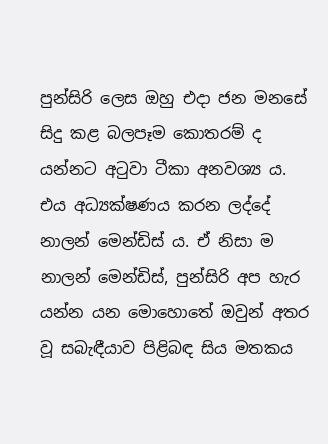පුන්සිරි ලෙස ඔහු එදා ජන මනසේ සිදු කළ බලපෑම කොතරම් ද යන්නට අටුවා ටීකා අනවශ්‍ය ය. එය අධ්‍යක්ෂණය කරන ලද්දේ නාලන් මෙන්ඩිස් ය. ඒ නිසා ම නාලන් මෙන්ඩිස්, පුන්සිරි අප හැර යන්න යන මොහොතේ ඔවුන් අතර වූ සබැඳීයාව පිළිබඳ සිය මතකය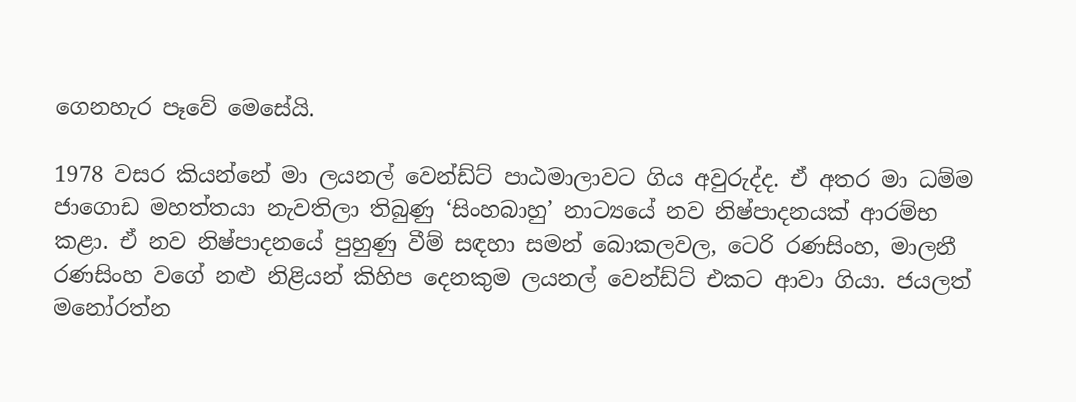ගෙනහැර පෑවේ ‍මෙසේයි.

1978 වසර කියන්නේ මා ලයනල් වෙන්ඩ්ට් පාඨමාලාවට ගිය අවුරුද්ද. ඒ අතර මා ධම්ම ජාගොඩ මහත්තයා නැවතිලා තිබුණු ‘සිංහබාහු’ නාට්‍යයේ නව නිෂ්පාදනයක් ආරම්භ කළා. ඒ නව නිෂ්පාදනයේ පුහුණු වීම් සඳහා සමන් බොකලවල, ටෙරි රණසිංහ, මාලනී රණසිංහ වගේ නළු නිළියන් කිහිප දෙනකුම ලයනල් වෙන්ඩ්ට් එකට ආවා ගියා. ජයලත් මනෝරත්න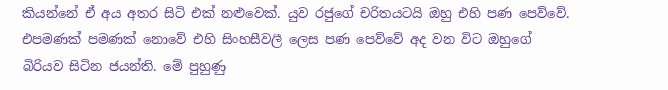කියන්නේ ඒ අය අතර සිටි එක් නළුවෙක්. යුව රජුගේ චරිතයටයි ඔහු එහි පණ පෙව්වේ. එපමණක් පමණක් නොවේ එහි සිංහසීවලී ලෙස පණ පෙව්වේ අද වන විට ඔහුගේ බිරියව සිටින ජයන්ති. මේ පුහුණු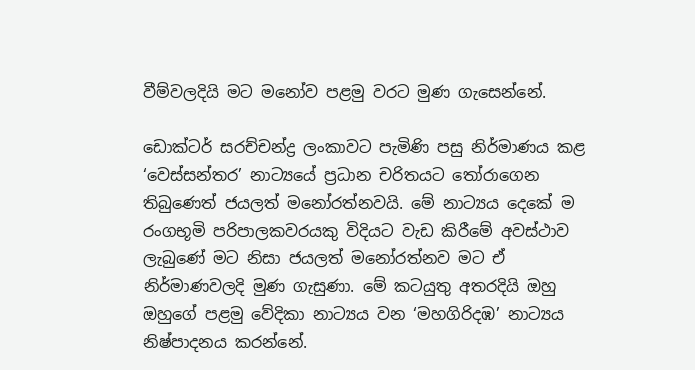වීම්වලදියි මට මනෝව පළමු වරට මුණ ගැසෙන්නේ.

ඩොක්ටර් සරච්චන්ද්‍ර ලංකාවට පැමිණි පසු නිර්මාණය කළ ‘වෙස්සන්තර’ නාට්‍යයේ ප්‍රධාන චරිතයට තෝරාගෙන තිබුණෙත් ජයලත් මනෝරත්නවයි. මේ නාට්‍යය දෙකේ ම රංගභූමි පරිපාලකවරයකු විදියට වැඩ කිරීමේ අවස්ථාව ලැබුණේ මට නිසා ජයලත් මනෝරත්නව මට ඒ නිර්මාණවලදි මුණ ගැසුණා. මේ කටයුතු අතරදියි ඔහු ඔහුගේ පළමු වේදිකා නාට්‍යය වන ‘මහගිරිදඹ’ නාට්‍යය නිෂ්පාදනය කරන්නේ.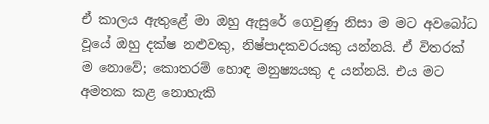ඒ කාලය ඇතුළේ මා ඔහු ඇසුරේ ගෙවුණු නිසා ම මට අවබෝධ වූයේ ඔහු දක්ෂ නළුවකු, නිෂ්පාදකවරයකු යන්නයි. ඒ විතරක් ම නොවේ; කොතරම් හොඳ මනුෂ්‍යයකු ද යන්නයි. එය මට අමතක කළ නොහැකි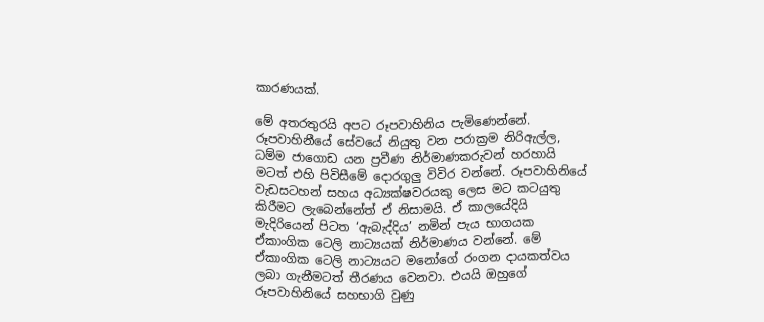කාරණයක්.

මේ අතරතුරයි අපට රූපවාහිනිය පැමිණෙන්නේ. රූපවාහිනීයේ සේවයේ නියුතු වන පරාක්‍රම නිරිඇල්ල, ධම්ම ජාගොඩ යන ප්‍රවීණ නිර්මාණකරුවන් හරහායි මටත් එහි පිවිසීමේ දොරගුලු විවිර වන්නේ. රූපවාහිනියේ වැඩසටහන් සහය අධ්‍යක්ෂවරයකු ලෙස මට කටයුතු කිරීමට ලැබෙන්නේත් ඒ නිසාමයි. ඒ කාලයේදියි මැදිරියෙන් පිටත ‘ඇබැද්දිය’ නමින් පැය භාගයක ඒකාංගික ටෙලි නාට්‍යයක් නිර්මාණය වන්නේ. මේ ඒකාංගික ටෙලි නාට්‍යයට මනෝගේ රංගන දායකත්වය ලබා ගැනීමටත් තීරණය වෙනවා. එයයි ඔහුගේ රූපවාහිනියේ සහභාගි වුණු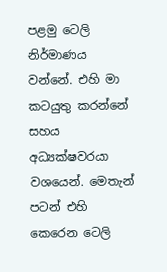පළමු ටෙලි නිර්මාණය වන්නේ. එහි මා කටයුතු කරන්නේ සහය අධ්‍යක්ෂවරයා වශයෙන්. මෙතැන් පටන් එහි කෙරෙන ටෙලි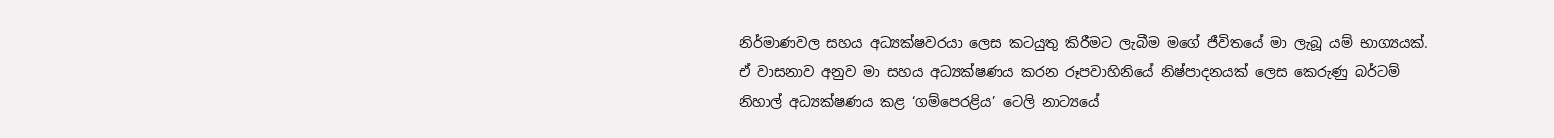නිර්මාණවල සහය අධ්‍යක්ෂවරයා ලෙස කටයුතු කිරීමට ලැබීම මගේ ජීවිතයේ මා ලැබූ යම් භාග්‍යයක්. ඒ වාසනාව අනුව මා සහය අධ්‍යක්ෂණය කරන රූපවාහිනියේ නිෂ්පාදනයක් ලෙස කෙරුණු බර්ටම් නිහාල් අධ්‍යක්ෂණය කළ ‘ගම්පෙරළිය’ ටෙලි නාට්‍යයේ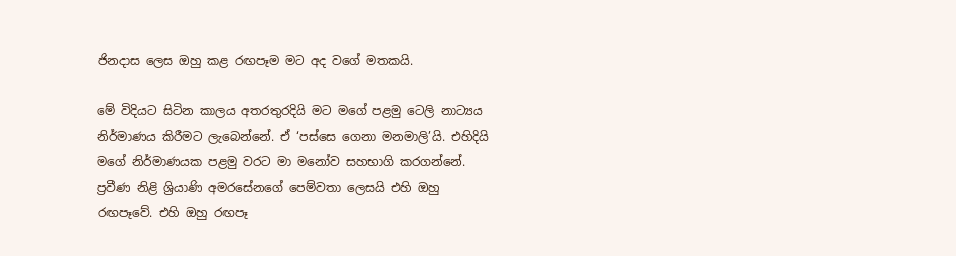ජිනදාස ලෙස ඔහු කළ රඟපෑම මට අද වගේ මතකයි.

මේ විදියට සිටින කාලය අතරතුරදියි මට මගේ පළමු ටෙලි නාට්‍යය නිර්මාණය කිරීමට ලැබෙන්නේ. ඒ ‘පස්සෙ ගෙනා මනමාලි’යි. එහිදියි මගේ නිර්මාණයක පළමු වරට මා මනෝව සහභාගි කරගන්නේ. ප්‍රවීණ නිළි ශ්‍රියාණි අමරසේනගේ පෙම්වතා ලෙසයි එහි ඔහු රඟපෑවේ. එහි ඔහු රඟපෑ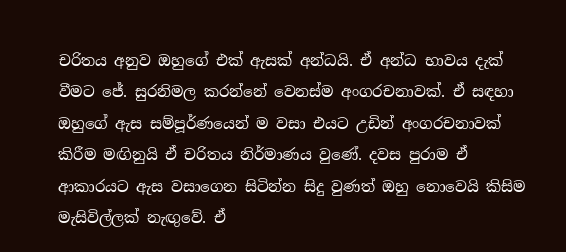චරිතය අනුව ඔහුගේ එක් ඇසක් අන්ධයි. ඒ අන්ධ භාවය දැක් වීමට ජේ. සුරනිමල කරන්නේ වෙනස්ම අංගරචනාවක්. ඒ සඳහා ඔහුගේ ඇස සම්පූර්ණයෙන් ම වසා එයට උඩින් අංගරචනාවක් කිරීම මඟිනුයි ඒ චරිතය නිර්මාණය වුණේ. දවස පුරාම ඒ ආකාරයට ඇස වසාගෙන සිටින්න සිදු වුණත් ඔහු නොවෙයි කිසිම මැසිවිල්ලක් නැඟුවේ. ඒ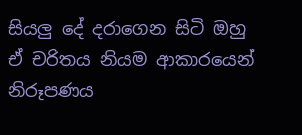සියලු දේ දරාගෙන සිටි ඔහු ඒ චරිතය නියම ආකාරයෙන් නිරූපණය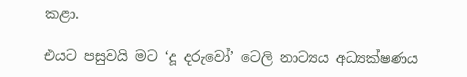කළා.

එයට පසුවයි මට ‘දූ දරුවෝ’ ටෙලි නාට්‍යය අධ්‍යක්ෂණය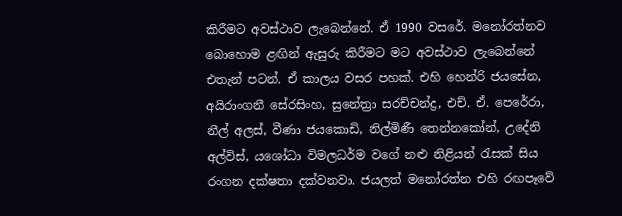කිරීමට අවස්ථාව ලැබෙන්නේ. ඒ 1990 වසරේ. මනෝරත්නව බොහොම ළඟින් ඇසුරු කිරීමට මට අවස්ථාව ලැබෙන්නේ එතැන් පටන්. ඒ කාලය වසර පහක්. එහි හෙන්රි ජයසේන, අයිරාංගනී සේරසිංහ, සුනේත්‍රා සරච්චන්ද්‍ර, එච්. ඒ. පෙරේරා, නීල් අලස්, වීණා ජයකොඩි, නිල්මිණී තෙන්නකෝන්, උදේනි අල්විස්, යශෝධා විමලධර්ම වගේ නළු නිළියන් රැසක් සිය රංගන දක්ෂතා දක්වනවා. ජයලත් මනෝරත්න එහි රඟපෑවේ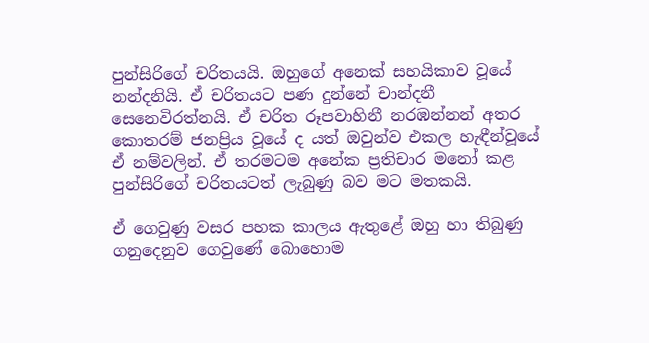පුන්සිරිගේ චරිතයයි. ඔහුගේ අනෙක් සහයිකාව වූයේ නන්දනියි. ඒ චරිතයට පණ දුන්නේ චාන්දනී සෙනෙවිරත්නයි. ඒ චරිත රූපවාහිනී නරඹන්නන් අතර කොතරම් ජනප්‍රිය වූයේ ද යත් ඔවුන්ව එකල හැඳීන්වූයේ ඒ නම්වලින්. ඒ තරමටම අනේක ප්‍රතිචාර මනෝ කළ පුන්සිරිගේ චරිතයටත් ලැබුණු බව මට මතකයි.

ඒ ගෙවුණු වසර පහක කාලය ඇතුළේ ඔහු හා තිබුණු ගනුදෙනුව ගෙවුණේ බොහොම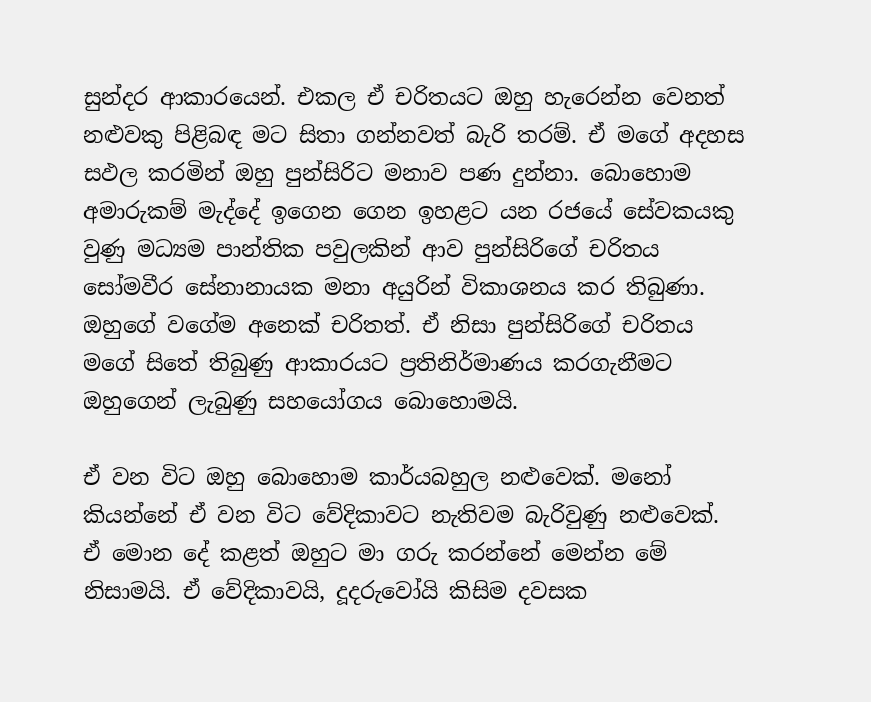සුන්දර ආකාරයෙන්. එකල ඒ චරිතයට ඔහු හැරෙන්න වෙනත් නළුවකු පිළිබඳ මට සිතා ගන්නවත් බැරි තරම්. ඒ මගේ අදහස සඵල කරමින් ඔහු පුන්සිරිට මනාව පණ දුන්නා. බොහොම අමාරුකම් මැද්දේ ඉගෙන ගෙන ඉහළට යන රජයේ සේවකයකු වුණු මධ්‍යම පාන්තික පවුලකින් ආව පුන්සිරිගේ චරිතය සෝමවීර සේනානායක මනා අයුරින් විකාශනය කර තිබුණා. ඔහුගේ වගේම අනෙක් චරිතත්. ඒ නිසා පුන්සිරිගේ චරිතය මගේ සිතේ තිබුණු ආකාරයට ප්‍රතිනිර්මාණය කරගැනීමට ඔහුගෙන් ලැබුණු සහයෝගය බොහොමයි.

ඒ වන විට ඔහු බොහොම කාර්යබහුල නළුවෙක්. මනෝ කියන්නේ ඒ වන විට වේදිකාවට නැතිවම බැරිවුණු නළුවෙක්. ඒ මොන දේ කළත් ඔහුට මා ගරු කරන්නේ මෙන්න මේ නිසාමයි. ඒ වේදිකාවයි, දූදරුවෝයි කිසිම දවසක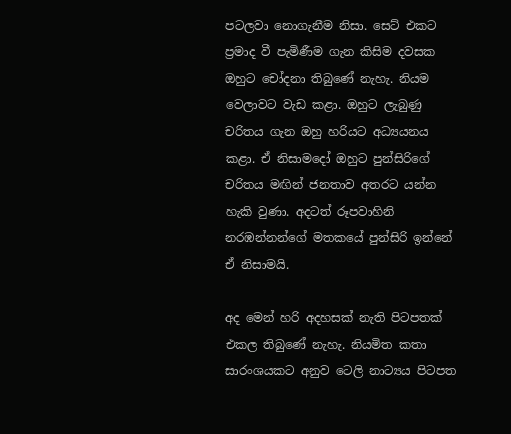පටලවා නොගැනීම නිසා. සෙට් එකට ප්‍රමාද වී පැමිණීම ගැන කිසිම දවසක ඔහුට චෝදනා තිබුණේ නැහැ. නියම වෙලාවට වැඩ කළා. ඔහුට ලැබුණු චරිතය ගැන ඔහු හරියට අධ්‍යයනය කළා. ඒ නිසාමදෝ ඔහුට පුන්සිරිගේ චරිතය මඟින් ජනතාව අතරට යන්න හැකි වුණා. අදටත් රූපවාහිනි නරඹන්නන්ගේ මතකයේ පුන්සිරි ඉන්නේ ඒ නිසාමයි.

අද මෙන් හරි අදහසක් නැති පිටපතක් එකල තිබුණේ නැහැ. නියමිත කතා සාරංශයකට අනුව ටෙලි නාට්‍යය පිටපත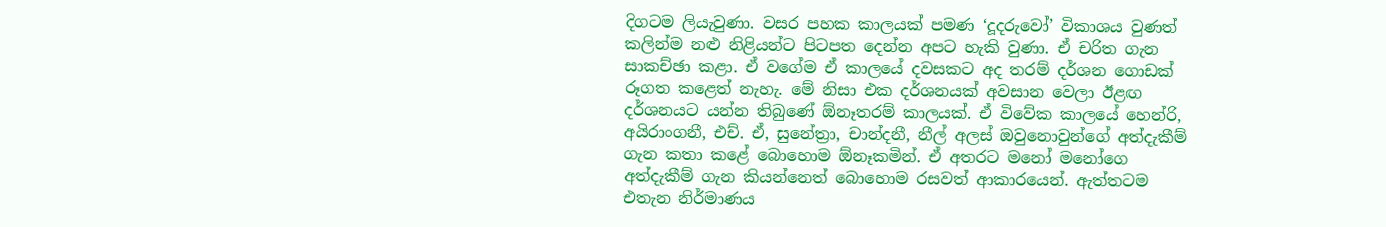දිගටම ලියැවුණා. වසර පහක කාලයක් පමණ ‘දූදරුවෝ’ විකාශය වුණත් කලින්ම නළු නිළියන්ට පිටපත දෙන්න අපට හැකි වුණා. ඒ චරිත ගැන සාකච්ඡා කළා. ඒ වගේම ඒ කාලයේ දවසකට අද තරම් දර්ශන ගොඩක් රූගත කළෙත් නැහැ. මේ නිසා එක දර්ශනයක් අවසාන වෙලා ඊළඟ දර්ශනයට යන්න තිබුණේ ඕනෑතරම් කාලයක්. ඒ විවේක කාලයේ හෙන්රි, අයිරාංගනී, එච්. ඒ, සුනේත්‍රා, චාන්දනී, නීල් අලස් ඔවුනොවුන්ගේ අත්දැකීම් ගැන කතා කළේ බොහොම ඕනෑකමින්. ඒ අතරට මනෝ මනෝගෙ අත්දැකීම් ගැන කියන්නෙත් බොහොම රසවත් ආකාරයෙන්. ඇත්තටම එතැන නිර්මාණය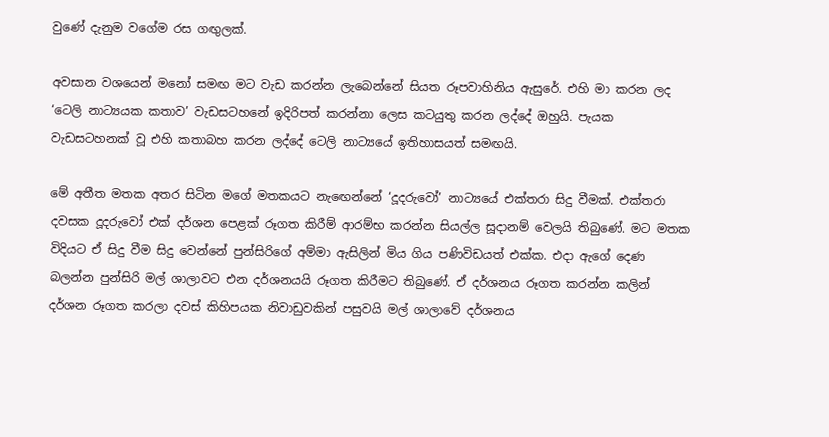වුණේ දැනුම වගේම රස ගඟුලක්.

අවසාන වශයෙන් මනෝ සමඟ මට වැඩ කරන්න ලැබෙන්නේ සියත රූපවාහිනිය ඇසුරේ. එහි මා කරන ලද ‘ටෙලි නාට්‍යයක කතාව’ වැඩසටහනේ ඉදිරිපත් කරන්නා ලෙස කටයුතු කරන ලද්දේ ඔහුයි. පැයක වැඩසටහනක් වූ එහි කතාබහ කරන ලද්දේ ටෙලි නාට්‍යයේ ඉතිහාසයත් සමඟයි.

මේ අතීත මතක අතර සිටින මගේ මතකයට නැඟෙන්නේ ‘දූදරුවෝ’ නාට්‍යයේ එක්තරා සිදු වීමක්. එක්තරා දවසක දූදරුවෝ එක් දර්ශන පෙළක් රූගත කිරීම් ආරම්භ කරන්න සියල්ල සූදානම් වෙලයි තිබුණේ. මට මතක විදියට ඒ සිදු වීම සිදු වෙන්නේ පුන්සිරිගේ අම්මා ඇසිලින් මිය ගිය පණිවිඩයත් එක්ක. එදා ඇගේ දෙණ බලන්න පුන්සිරි මල් ශාලාවට එන දර්ශනයයි රූගත කිරීමට තිබුණේ. ඒ දර්ශනය රූගත කරන්න කලින් දර්ශන රූගත කරලා දවස් කිහිපයක නිවාඩුවකින් පසුවයි මල් ශාලාවේ දර්ශනය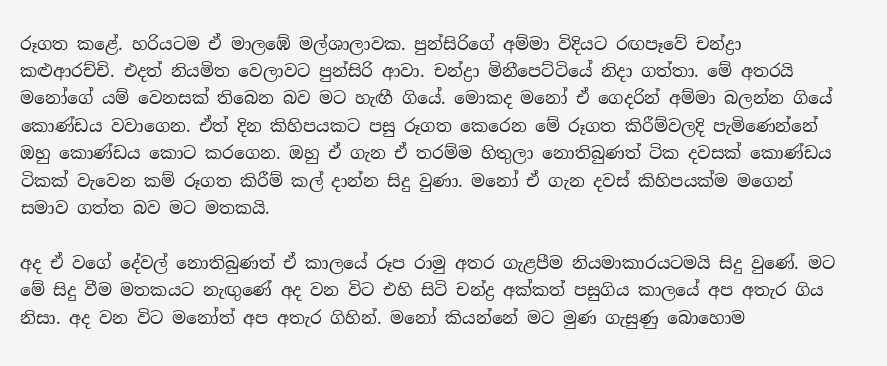රූගත කළේ. හරියටම ඒ මාලඹේ මල්ශාලාවක. පුන්සිරිගේ අම්මා විදියට රඟපෑවේ චන්ද්‍රා කළුආරච්චි. එදත් නියමිත වෙලාවට පුන්සිරි ආවා. චන්ද්‍රා මිනීපෙට්ටියේ නිදා ගත්තා. මේ අතරයි මනෝගේ යම් වෙනසක් තිබෙන බව මට හැඟී ගියේ. මොකද මනෝ ඒ ගෙදරින් අම්මා බලන්න ගියේ කොණ්ඩය වවාගෙන. ඒත් දින කිහිපයකට පසු රූගත කෙරෙන මේ රූගත කිරීම්වලදි පැමිණෙන්නේ ඔහු කොණ්ඩය කොට කරගෙන. ඔහු ඒ ගැන ඒ තරම්ම හිතුලා නොතිබුණත් ටික දවසක් කොණ්ඩය ටිකක් වැවෙන කම් රූගත කිරීම් කල් දාන්න සිදු වුණා. මනෝ ඒ ගැන දවස් කිහිපයක්ම මගෙන් සමාව ගත්ත බව මට මතකයි.

අද ඒ වගේ දේවල් නොතිබුණත් ඒ කාලයේ රූප රාමු අතර ගැළපීම නියමාකාරයටමයි සිදු වුණේ. මට මේ සිදු වීම මතකයට නැඟුණේ අද වන විට එහි සිටි චන්ද්‍ර අක්කත් පසුගිය කාලයේ අප අතැර ගිය නිසා. අද වන විට මනෝත් අප අතැර ගිහින්. මනෝ කියන්නේ මට මුණ ගැසුණු බොහොම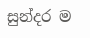සුන්දර ම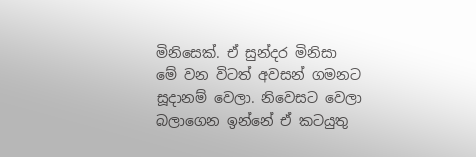මිනිසෙක්. ඒ සුන්දර මිනිසා මේ වන විටත් අවසන් ගමනට සූදානම් වෙලා. නිවෙසට වෙලා බලාගෙන ඉන්නේ ඒ කටයුතු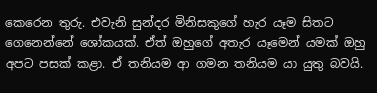කෙරෙන තුරු. එවැනි සුන්දර මිනිසකුගේ හැර යෑම සිතට ගෙනෙන්නේ ශෝකයක්. ඒත් ඔහුගේ අතැර යෑමෙන් යමක් ඔහු අපට පසක් කළා. ඒ තනියම ආ ගමන තනියම යා යුතු බවයි.